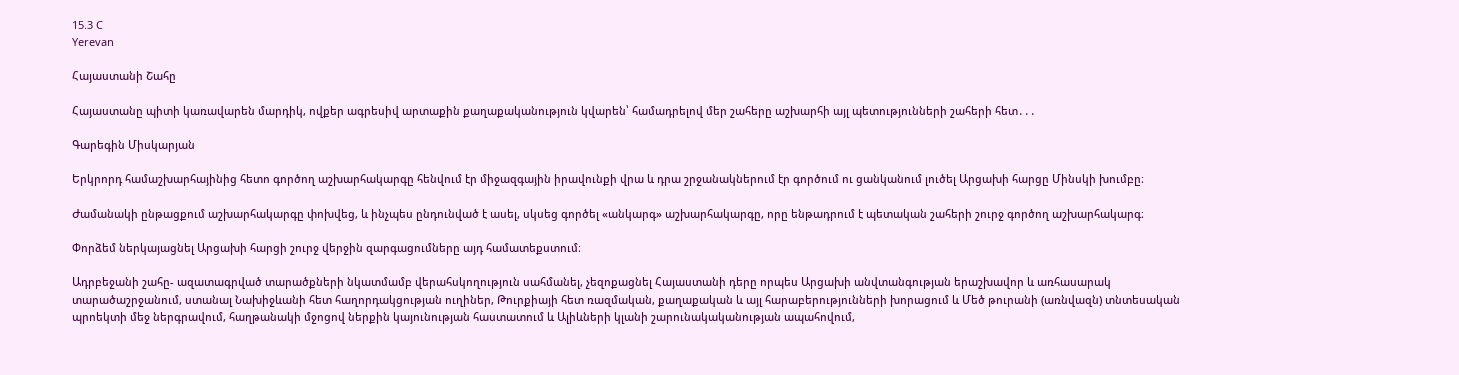15.3 C
Yerevan

Հայաստանի Շահը

Հայաստանը պիտի կառավարեն մարդիկ, ովքեր ագրեսիվ արտաքին քաղաքականություն կվարեն՝ համադրելով մեր շահերը աշխարհի այլ պետությունների շահերի հետ․․․

Գարեգին Միսկարյան

Երկրորդ համաշխարհայինից հետո գործող աշխարհակարգը հենվում էր միջազգային իրավունքի վրա և դրա շրջանակներում էր գործում ու ցանկանում լուծել Արցախի հարցը Մինսկի խումբը։

Ժամանակի ընթացքում աշխարհակարգը փոխվեց, և ինչպես ընդունված է ասել, սկսեց գործել «անկարգ» աշխարհակարգը, որը ենթադրում է պետական շահերի շուրջ գործող աշխարհակարգ։

Փորձեմ ներկայացնել Արցախի հարցի շուրջ վերջին զարգացումները այդ համատեքստում։

Ադրբեջանի շահը- ազատագրված տարածքների նկատմամբ վերահսկողություն սահմանել, չեզոքացնել Հայաստանի դերը որպես Արցախի անվտանգության երաշխավոր և առհասարակ տարածաշրջանում, ստանալ Նախիջևանի հետ հաղորդակցության ուղիներ, Թուրքիայի հետ ռազմական, քաղաքական և այլ հարաբերությունների խորացում և Մեծ թուրանի (առնվազն) տնտեսական պրոեկտի մեջ ներգրավում, հաղթանակի մջոցով ներքին կայունության հաստատում և Ալիևների կլանի շարունակականության ապահովում,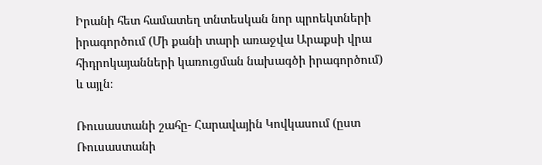Իրանի հետ համատեղ տնտեսկան նոր պրոեկտների իրագործում (Մի քանի տարի առաջվա Արաքսի վրա հիդրոկայանների կառուցման նախագծի իրագործում) և այլն։

Ռուսաստանի շահը- Հարավային Կովկասում (ըստ Ռուսաստանի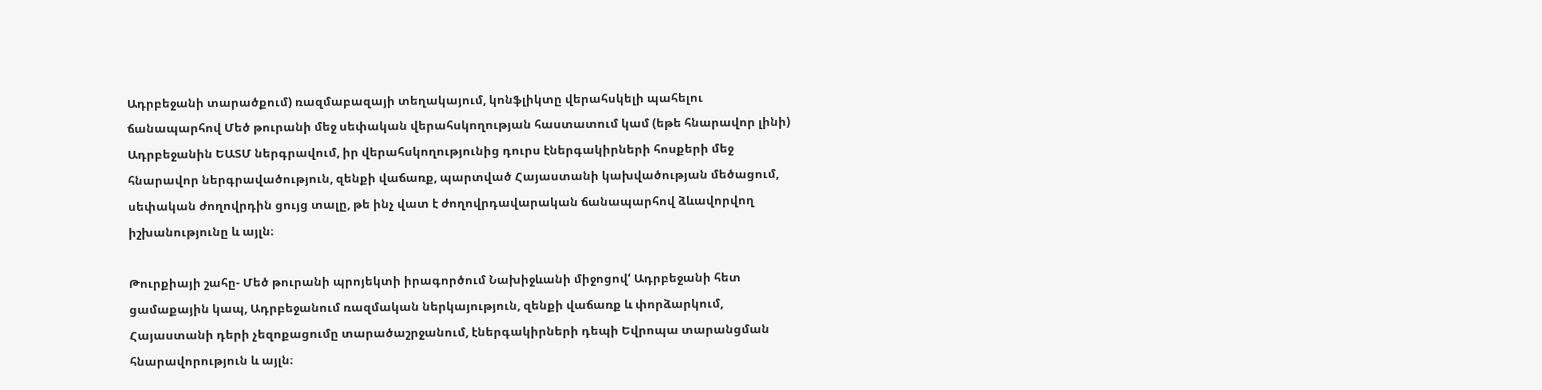Ադրբեջանի տարածքում) ռազմաբազայի տեղակայում, կոնֆլիկտը վերահսկելի պահելու ճանապարհով Մեծ թուրանի մեջ սեփական վերահսկողության հաստատում կամ (եթե հնարավոր լինի) Ադրբեջանին ԵԱՏՄ ներգրավում, իր վերահսկողությունից դուրս էներգակիրների հոսքերի մեջ հնարավոր ներգրավածություն, զենքի վաճառք, պարտված Հայաստանի կախվածության մեծացում, սեփական ժողովրդին ցույց տալը, թե ինչ վատ է ժողովրդավարական ճանապարհով ձևավորվող իշխանությունը և այլն։

Թուրքիայի շահը- Մեծ թուրանի պրոյեկտի իրագործում Նախիջևանի միջոցով‘ Ադրբեջանի հետ ցամաքային կապ, Ադրբեջանում ռազմական ներկայություն, զենքի վաճառք և փորձարկում, Հայաստանի դերի չեզոքացումը տարածաշրջանում, էներգակիրների դեպի Եվրոպա տարանցման հնարավորություն և այլն։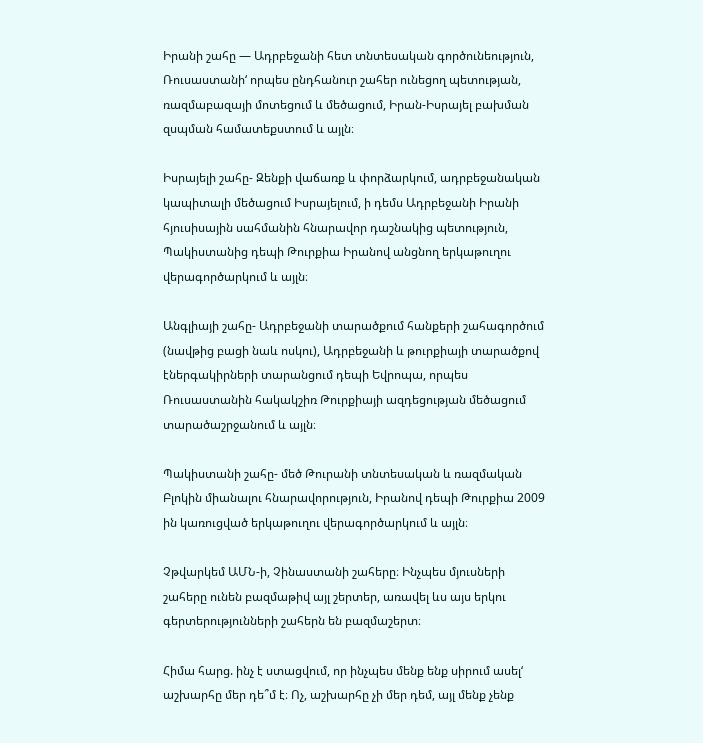Իրանի շահը — Ադրբեջանի հետ տնտեսական գործունեություն, Ռուսաստանի‘ որպես ընդհանուր շահեր ունեցող պետության, ռազմաբազայի մոտեցում և մեծացում, Իրան-Իսրայել բախման զսպման համատեքստում և այլն։

Իսրայելի շահը- Զենքի վաճառք և փորձարկում, ադրբեջանական կապիտալի մեծացում Իսրայելում, ի դեմս Ադրբեջանի Իրանի հյուսիսային սահմանին հնարավոր դաշնակից պետություն, Պակիստանից դեպի Թուրքիա Իրանով անցնող երկաթուղու վերագործարկում և այլն։

Անգլիայի շահը- Ադրբեջանի տարածքում հանքերի շահագործում (նավթից բացի նաև ոսկու), Ադրբեջանի և թուրքիայի տարածքով էներգակիրների տարանցում դեպի Եվրոպա, որպես Ռուսաստանին հակակշիռ Թուրքիայի ազդեցության մեծացում տարածաշրջանում և այլն։

Պակիստանի շահը- մեծ Թուրանի տնտեսական և ռազմական Բլոկին միանալու հնարավորություն, Իրանով դեպի Թուրքիա 2009 ին կառուցված երկաթուղու վերագործարկում և այլն։

Չթվարկեմ ԱՄՆ‑ի, Չինաստանի շահերը։ Ինչպես մյուսների շահերը ունեն բազմաթիվ այլ շերտեր, առավել ևս այս երկու գերտերությունների շահերն են բազմաշերտ։

Հիմա հարց. ինչ է ստացվում, որ ինչպես մենք ենք սիրում ասել‘ աշխարհը մեր դե՞մ է։ Ոչ, աշխարհը չի մեր դեմ, այլ մենք չենք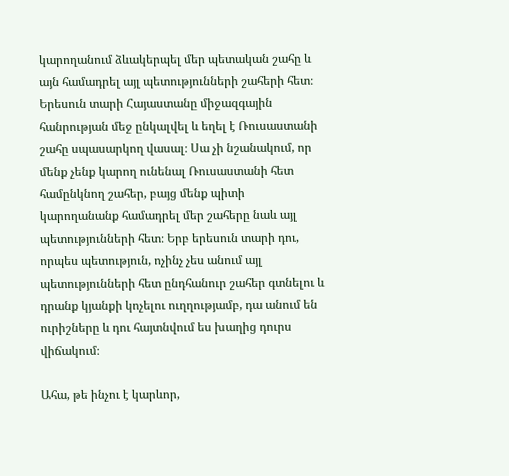կարողանում ձևակերպել մեր պետական շահը և այն համադրել այլ պետությունների շահերի հետ։ Երեսուն տարի Հայաստանը միջազգային հանրության մեջ ընկալվել և եղել է Ռուսաստանի շահը սպասարկող վասալ։ Սա չի նշանակում, որ մենք չենք կարող ունենալ Ռուսաստանի հետ համընկնող շահեր, բայց մենք պիտի կարողանանք համադրել մեր շահերը նաև այլ պետությունների հետ։ Երբ երեսուն տարի դու, որպես պետություն, ոչինչ չես անում այլ պետությունների հետ ընդհանուր շահեր գտնելու և դրանք կյանքի կոչելու ուղղությամբ, դա անում են ուրիշները և դու հայտնվում ես խաղից դուրս վիճակում։

Ահա, թե ինչու է կարևոր,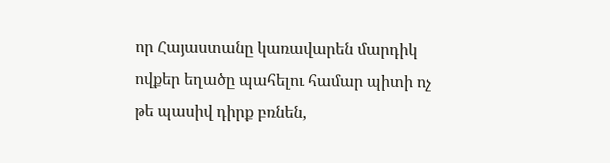որ Հայաստանը կառավարեն մարդիկ ովքեր եղածը պահելու համար պիտի ոչ թե պասիվ դիրք բռնեն,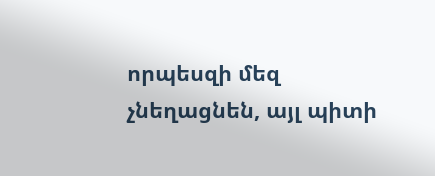որպեսզի մեզ չնեղացնեն, այլ պիտի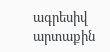ագրեսիվ արտաքին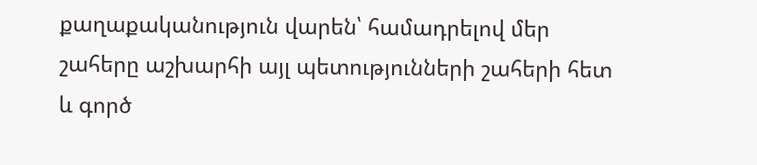քաղաքականություն վարեն՝ համադրելով մեր շահերը աշխարհի այլ պետությունների շահերի հետ և գործ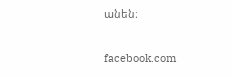անեն։

facebook.com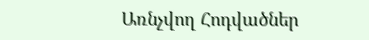Առնչվող Հոդվածներ